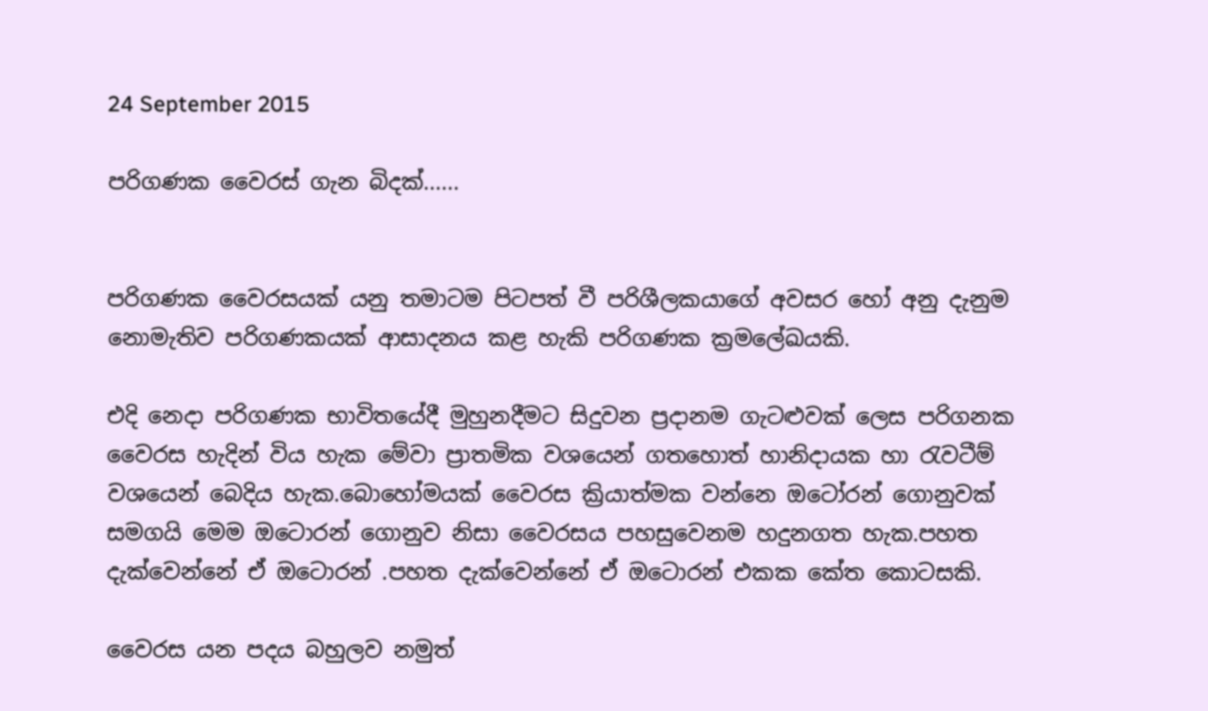24 September 2015

පරිගණක වෛරස් ගැන බිදක්......


පරිගණක වෛරසයක් යනු තමාටම පිටපත් වී පරිශීලකයාගේ අවසර හෝ අනු දැනුම නොමැතිව පරිගණකයක් ආසාදනය කළ හැකි පරිගණක ක්‍රමලේඛයකි.

එදි නෙදා පරිගණක භාවිතයේදී මුහුනදීමට සිදුවන ප්‍රදානම ගැටළුවක් ලෙස පරිගනක වෛරස හැදින් විය හැක මේවා ප්‍රාතමික වශයෙන් ගතහොත් හානිදායක හා රැවටීම් වශයෙන් බෙදිය හැක.බොහෝමයක් වෛරස ක්‍රියාත්මක වන්නෙ ඔටෝරන් ගොනුවක් සමගයි මෙම ඔටොරන් ගොනුව නිසා වෛරසය පහසුවෙනම හදුනගත හැක.පහත දැක්වෙන්නේ ඒ ඔටොරන් .පහත දැක්වෙන්නේ ඒ ඔටොරන් එකක කේත කොටසකි.

වෛරස යන පදය බහුලව නමුත්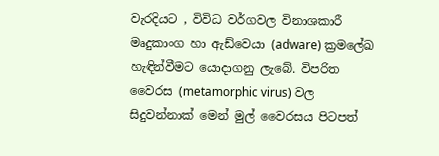වැරදියට , විවිධ වර්ගවල විනාශකාරී මෘදුකාංග හා ඇඩ්වෙයා (adware) ක්‍රමලේඛ හැඳින්වීමට යොදාගනු ලැබේ. විපරිත වෛරස (metamorphic virus) වල සිදුවන්නාක් මෙන් මුල් වෛරසය පිටපත්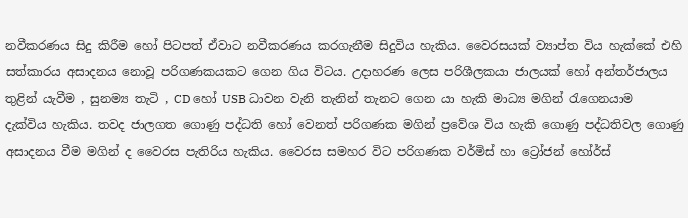නවීකරණය සිදු කිරීම හෝ පිටපත් ඒවාට නවීකරණය කරගැනීම සිදුවිය හැකිය. වෛරසයක් ව්‍යාප්ත විය හැක්කේ එහි සත්කාරය අසාදනය නොවූ පරිගණකයකට ගෙන ගිය විටය. උදාහරණ ලෙස පරිශීලකයා ජාලයක් හෝ අන්තර්ජාලය තුළින් යැවීම , සුනම්‍ය තැටි , CD හෝ USB ධාවන වැනි තැනින් තැනට ගෙන යා හැකි මාධ්‍ය මගින් රැගෙනයාම දැක්විය හැකිය. තවද ජාලගත ගොණු පද්ධති හෝ වෙනත් පරිගණක මගින් ප්‍රවේශ විය හැකි ගොණු පද්ධතිවල ගොණු අසාදනය වීම මගින් ද වෛරස පැතිරිය හැකිය. වෛරස සමහර විට පරිගණක වර්මිස් හා ට්‍රෝජන් හෝර්ස්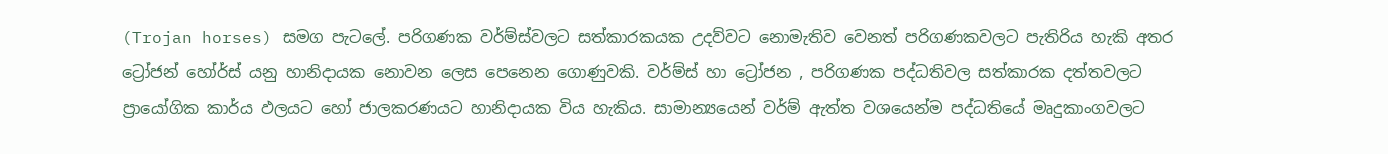(Trojan horses) සමග පැටලේ. පරිගණක වර්ම්ස්වලට සත්කාරකයක උදව්වට නොමැතිව වෙනත් පරිගණකවලට පැතිරිය හැකි අතර ට්‍රෝජන් හෝර්ස් යනු හානිදායක ‍නොවන ලෙස පෙනෙන ගොණුවකි. වර්ම්ස් හා ට්‍රෝජන , පරිගණක පද්ධතිවල සත්කාරක දත්තවලට ප්‍රායෝගික කාර්ය ඵලයට හෝ ජාලකරණයට හානිදායක විය හැකිය. සාමාන්‍යයෙන් වර්ම් ඇත්ත වශයෙන්ම පද්ධතියේ මෘදුකාංගවලට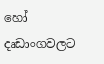හෝ දෘඩාංගවලට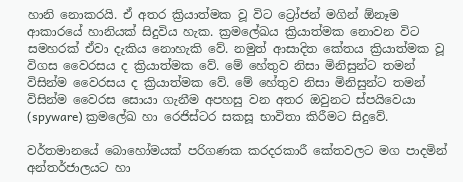හානි නොකරයි. ඒ අතර ක්‍රියාත්මක වූ විට ට්‍රෝජන් මගින් ඕනෑම ආකාරයේ හානියක් සිදුවිය හැක. ක්‍රමලේඛය ක්‍රියාත්මක නොවන විට සමහරක් ඒවා දැකිය නොහැකි වේ. නමුත් ආසාදිත කේතය ක්‍රියාත්මක වූ විගස වෛරසය ද ක්‍රියාත්මක වේ. මේ හේතුව නිසා මිනිසුන්ට තමන් විසින්ම වෛරසය ද ක්‍රියාත්මක වේ. මේ හේතුව නිසා මිනිසුන්ට තමන් විසින්ම වෛරස සොයා ගැනීම අපහසු වන අතර ඔවුනට ස්පයිවෙයා (spyware) ක්‍රමලේඛ හා රෙජිස්ටර සකසූ භාවිතා කිරීමට සිදුවේ.

වර්තමානයේ බොහෝමයක් පරිගණක කරදරකාරී කේතවලට මග පාදමින් අන්තර්ජාලයට හා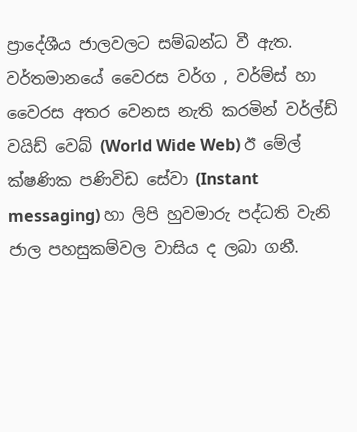ප්‍රාදේශීය ජාලවලට සම්බන්ධ වී ඇත. වර්තමානයේ වෛරස වර්ග , වර්ම්ස් හා වෛරස අතර වෙනස නැති කරමින් වර්ල්ඩ් වයිඩ් වෙබ් (World Wide Web) ඊ මේල් ක්ෂණික පණිවිඩ සේවා (Instant messaging) හා ලිපි හුවමාරු පද්ධති වැනි ජාල පහසුකම්වල වාසිය ද ලබා ගනී.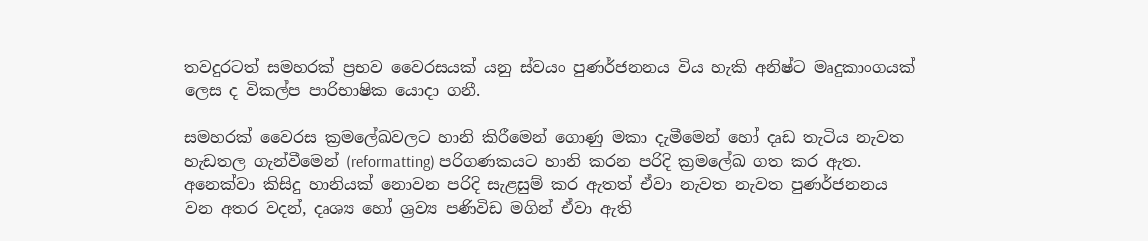තවදුරටත් සමහරක් ප්‍රභව වෛරසයක් යනු ස්වයං පුණර්ජනනය විය හැකි අනිෂ්ට මෘදුකාංගයක් ලෙස ද විකල්ප පාරිභාෂික යොදා ගනී.

සමහරක් වෛරස ක්‍රමලේඛවලට හානි කිරීමෙන් ගොණු මකා දැමීමෙන් හෝ දෘඩ තැටිය නැවත හැඩතල ගැන්වීමෙන් (reformatting) පරිගණකයට හානි කරන පරිදි ක්‍රමලේඛ ගත කර ඇත. අනෙක්වා කිසිදු හානියක් නොවන පරිදි සැළසුම් කර ඇතත් ඒවා නැවත නැවත පුණර්ජනනය වන අතර වදන්, දෘශ්‍ය හෝ ශ්‍රව්‍ය පණිවිඩ මගින් ඒවා ඇති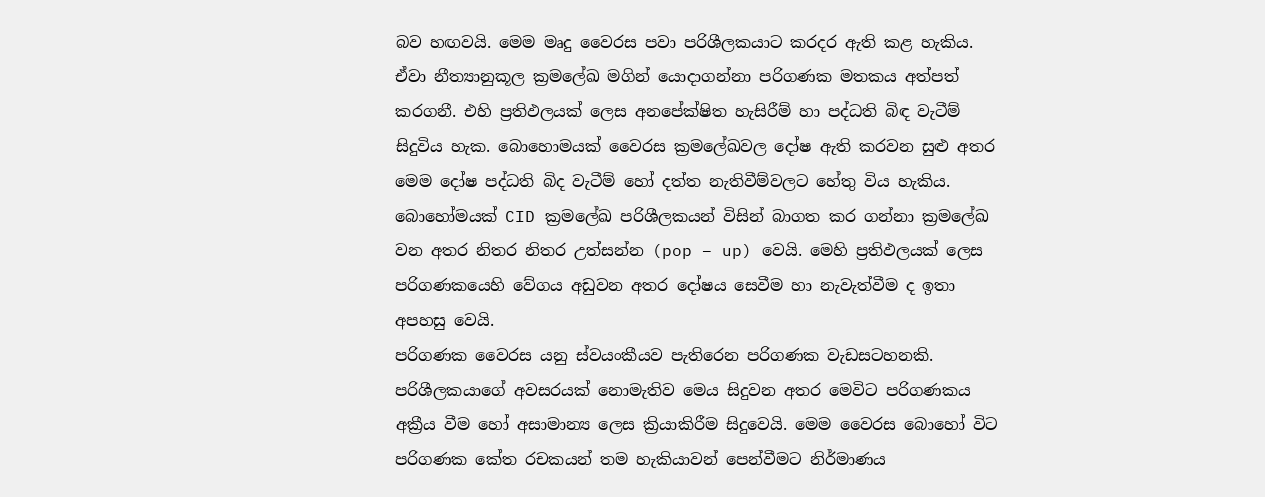බව හඟවයි. මෙම මෘදු වෛරස පවා පරිශීලකයාට කරදර ඇති කළ හැකිය. ඒවා නීත්‍යානුකූල ක්‍රමලේඛ මගින් යොදාගන්නා පරිගණක මතකය අත්පත් කරගනී. එහි ප්‍රතිඵලයක් ලෙස අනපේක්ෂිත හැසිරීම් හා පද්ධති බිඳ වැටීම් සිදුවිය හැක. බොහොමයක් වෛරස ක්‍රමලේඛවල දෝෂ ඇති කරවන සුළු අතර මෙම දෝෂ පද්ධති බිද වැටීම් හෝ දත්ත නැතිවීම්වලට හේතු විය හැකිය. බොහෝමයක් CID ක්‍රමලේඛ පරිශීලකයන් විසින් බාගත කර ගන්නා ක්‍රමලේඛ වන අතර නිතර නිතර උත්සන්න (pop – up) වෙයි. මෙහි ප්‍රතිඵලයක් ලෙස පරිගණකයෙහි වේගය අඩුවන අතර දෝෂය සෙවීම හා නැවැත්වීම ද ඉතා අපහසු වෙයි.
පරිගණක වෛරස යනු ස්වයංකීයව පැතිරෙන පරිගණක වැඩසටහනකි. පරිශීලකයාගේ අවසරයක් නොමැතිව මෙය සිදුවන අතර මෙවිට පරිගණක‍ය අක්‍රීය වීම හෝ අසාමාන්‍ය ලෙස ක්‍රියාකිරීම සිදුවෙයි. මෙම වෛරස බොහෝ විට පරිගණක කේත රචකයන් තම හැකියාවන් පෙන්වීමට නිර්මාණය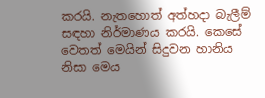කරයි. නැතහොත් අත්හදා බැලීම් සඳහා නිර්මාණය කරයි. කෙසේ වෙතත් මෙයින් සිදුවන හානිය නිසා මෙය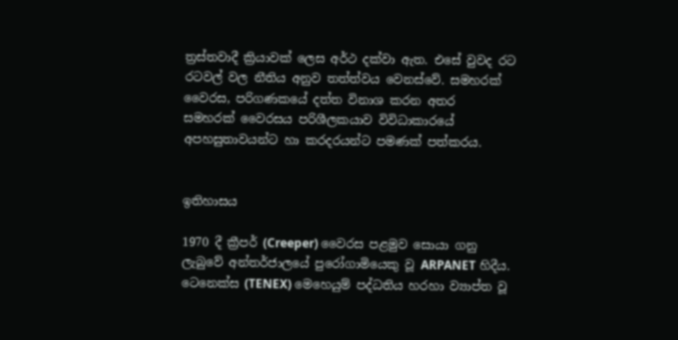ත්‍රස්තවාදී ක්‍රියාවක් ලෙස අර්ථ දක්වා ඇත. එසේ වුවද ර‍ට රටවල් වල නීතිය අනුව තත්ත්වය වෙනස්වේ. සමහරක් වෛරස, පරිගණකයේ දත්ත විනාශ කරන අතර සමහරක් ‍වෛරසය පරිශීලකයාව විවිධාකාරයේ අපහසුතාවයන්ට හා කරදරයන්ට පමණක් ‍පත්කරය.


ඉතිහාසය

1970 දී ක්‍රීපර් (Creeper) වෛරස පළමුව සොයා ගනු ලැබුවේ අන්තර්ජාලයේ පුරෝගාමියෙකු වූ ARPANET හිදීය. ටෙනෙක්ස (TENEX) මෙහෙයුම් පද්ධතිය හරහා ව්‍යාප්ත වූ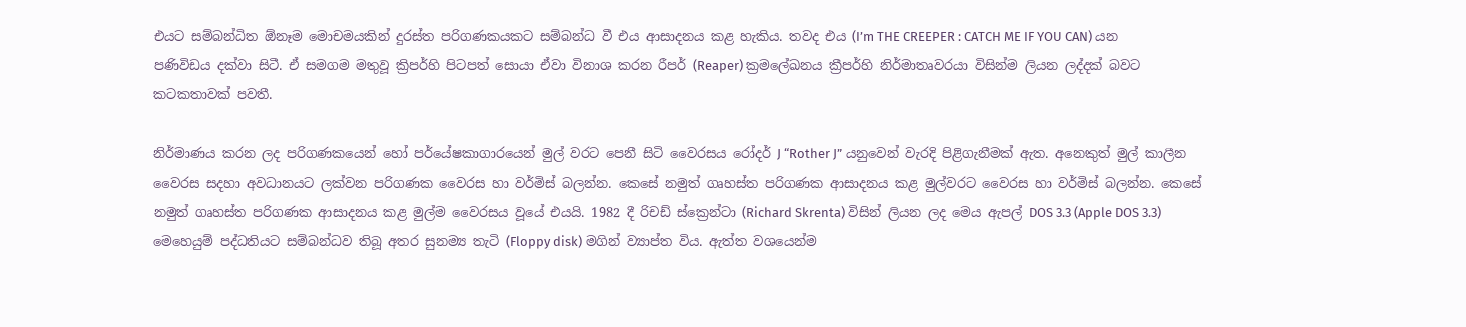එයට සම්බන්ධිත ඕනෑම මොචමයකින් දුරස්ත පරිගණකයකට සම්බන්ධ වී එය ආසාදනය කළ හැකිය. තවද එය (I’m THE CREEPER : CATCH ME IF YOU CAN) යන පණිවිඩය දක්වා සිටී. ඒ සමගම මතුවූ ක්‍රිපර්හි පිටපත් සොයා ඒවා විනාශ කරන රීපර් (Reaper) ක්‍රමලේඛනය ක්‍රීපර්හි නිර්මාතෘවරයා විසින්ම ලියන ලද්දක් බවට කටකතාවක් පවතී.

නිර්මාණය කරන ලද පරිගණකයෙන් හෝ පර්යේෂකාගාරයෙන් මුල් වරට පෙනී සිටි වෛරසය රෝදර් J “Rother J” යනුවෙන් වැරදි පිළිගැනීමක් ඇත. අනෙකුත් මුල් කාලීන වෛරස සදහා අවධානයට ලක්වන පරිගණක වෛරස හා වර්මිස් බලන්න. කෙසේ නමුත් ගෘහස්ත පරිගණක ආසාදනය කළ මුල්වරට වෛරස හා වර්මිස් බලන්න. කෙසේ නමුත් ගෘහස්ත පරිගණක ආසාදනය කළ මුල්ම වෛරසය වූයේ එයයි. 1982 දී රිචඩ් ස්ක්‍රෙන්ටා (Richard Skrenta) විසින් ලියන ලද මෙය ඇපල් DOS 3.3 (Apple DOS 3.3) මෙහෙයුම් පද්ධතියට සම්බන්ධව තිබූ අතර සුනම්‍ය තැටි (Floppy disk) මගින් ව්‍යාප්ත විය. ඇත්ත වශයෙන්ම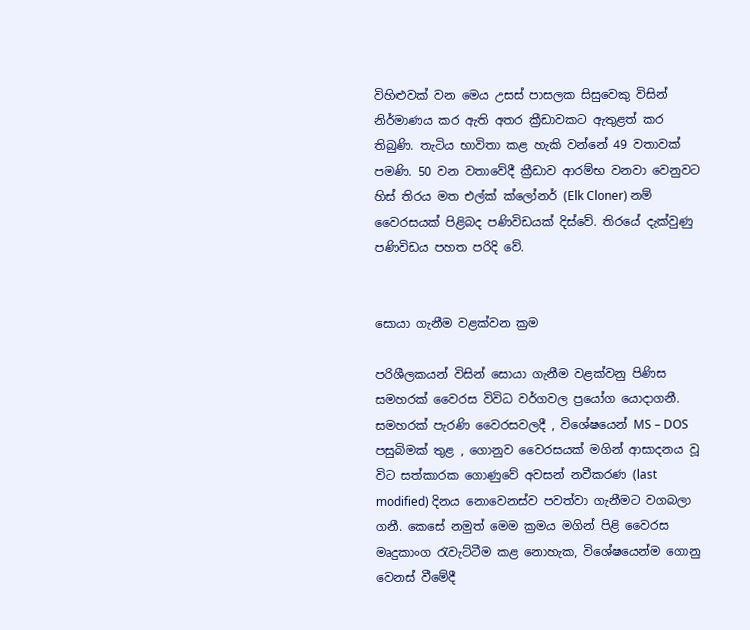විහිළුවක් වන මෙය උසස් පාසලක සිසුවෙකු විසින් නිර්මාණය කර ඇති අතර ක්‍රීඩාවකට ඇතුළත් කර තිබුණි. තැටිය භාවිතා කළ හැකි වන්නේ 49 වතාවක් පමණි. 50 වන වතාවේදී ක්‍රීඩාව ආරම්භ වනවා වෙනුවට හිස් තිරය මත එල්ක් ක්ලෝනර් (Elk Cloner) නම් වෛරසයක් පිළිබද පණිවිඩයක් දිස්වේ. තිරයේ දැක්වුණු පණිවිඩය පහත පරිදි වේ.


සොයා ගැනීම වළක්වන ක්‍රම

පරිශීලකයන් විසින් සොයා ගැනීම වළක්වනු පිණිස සමහරක් වෛරස විවිධ වර්ගවල ප්‍රයෝග යොදාගනී. සමහරක් පැරණි වෛරසවලදී , විශේෂයෙන් MS – DOS පසුබිමක් තුළ , ගොනුව වෛරසයක් මගින් ආසාදනය වූ විට සත්කාරක ගොණුවේ අවසන් නවීකරණ (last modified) දිනය නොවෙනස්ව පවත්වා ගැනීමට වගබලා ගනී. කෙසේ නමුත් මෙම ක්‍රමය මගින් පිළි වෛරස මෘදුකාංග රැවැට්ටීම කළ නොහැක, විශේෂයෙන්ම ගොනු වෙනස් වීමේදී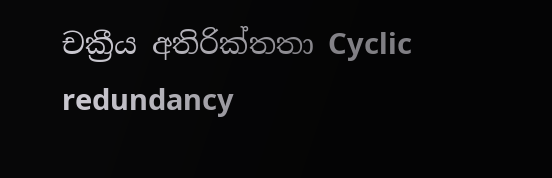චක්‍රීය අතිරික්තතා Cyclic redundancy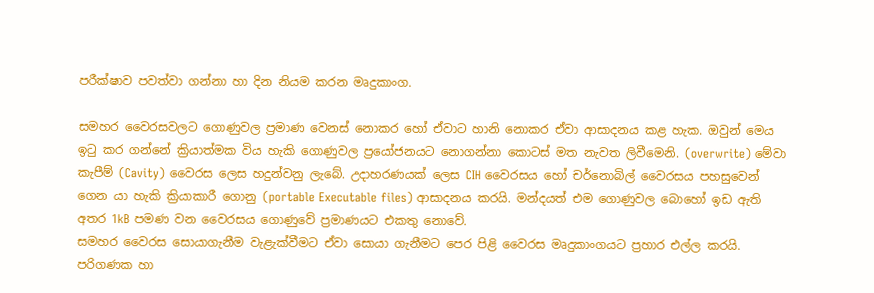පරීක්ෂාව පවත්වා ගන්නා හා දින නියම කරන මෘදුකාංග.

සමහර වෛරසවලට ගොණුවල ප්‍රමාණ වෙනස් නොකර ‍හෝ ඒවාට හානි ‍නොකර ඒවා ආසාදනය කළ හැක. ඔවුන් මෙය ඉටු කර ගන්නේ ක්‍රියාත්මක විය හැකි ගොණුවල ප්‍රයෝජනයට නොගන්නා කොටස් මත නැවත ලිවීමෙනි. (overwrite) මේවා කැපීම් (Cavity) වෛරස ලෙස හදුන්වනු ලැබේ. උදාහරණයක් ලෙස CIH වෛරසය හෝ චර්නොබිල් වෛරසය පහසුවෙන් ගෙන යා හැකි ක්‍රියාකාරී ගොනු (portable Executable files) ආසාදනය කරයි. මන්දයත් එම ගොණුවල බොහෝ ඉඩ ඇති අතර 1kB පමණ වන වෛරසය ගොණුවේ ප්‍රමාණයට එකතු‍ නොවේ.
සමහර වෛරස සොයාගැනීම වැළැක්වීමට ඒවා සොයා ගැනීමට පෙර පිළි වෛරස මෘදුකාංගයට ප්‍රහාර එල්ල කරයි.
පරිගණක හා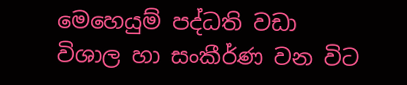මෙහෙයුම් පද්ධති වඩා විශාල හා සංකීර්ණ වන විට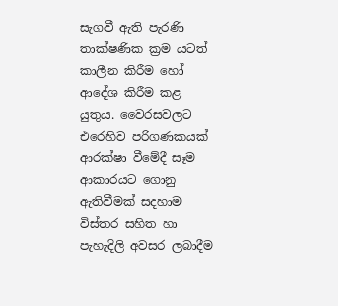සැගවී ඇති පැරණි තාක්ෂණික ක්‍රම යටත් කාලීන කිරීම හෝ අ‍ාදේශ කිරීම කළ යුතුය. වෛරසවලට එරෙහිව පරිගණකයක් ආරක්ෂා වීමේදී සෑම ආකාරයට ගොනු ඇතිවීමක් සදහාම විස්තර සහිත හා පැහැදිලි අවසර ලබාදීම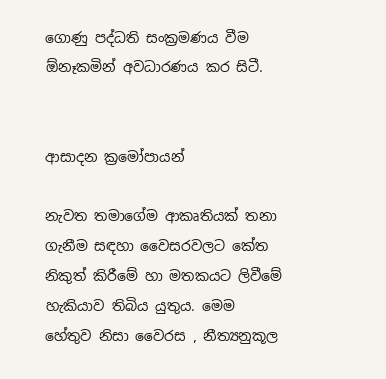ගොණු පද්ධති සංක්‍රමණය වීම ඕනෑකමින් අවධාරණය කර සිටී.


ආසාදන ක්‍රමෝපායන්

නැවත තමාගේම ආකෘතියක් තනා ගැනීම සඳහා වෛසරවලට කේත නිකුත් කිරීමේ හා මතකයට ලිවීමේ හැකියාව තිබිය යුතුය. මෙම හේතුව ‍නිසා වෛරස , නීත්‍යනුකූල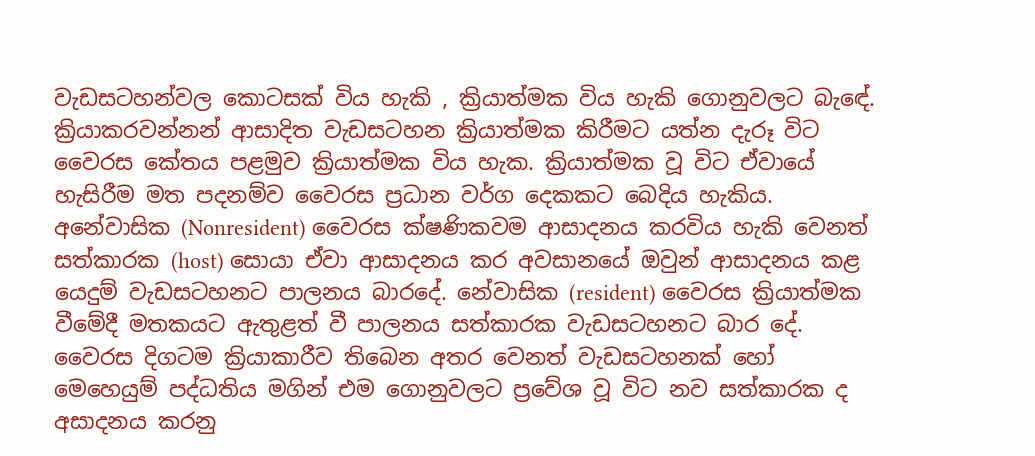වැඩසටහන්වල කොටසක් විය හැකි , ක්‍රියාත්මක විය හැකි ගොනුවලට බැ‍ඳේ. ක්‍රියාකරවන්නන් ආසාදිත වැඩසටහන ක්‍රියාත්මක කිරීමට යත්න දැරූ විට වෛරස කේතය පළමුව ක්‍රියාත්මක විය හැක. ක්‍රියාත්මක වූ විට ඒවායේ හැසිරීම මත පදනම්ව වෛරස ප්‍රධාන වර්ග දෙකකට බෙදිය හැකිය. අනේවාසික (Nonresident) වෛරස ක්ෂණිකවම ආසාදනය කරවිය හැකි වෙනත් සත්කාරක (host) සොයා ඒවා ආසාදනය කර අවසානයේ ඔවුන් ආසාදනය කළ යෙදුම් වැඩසටහනට පාලනය බාරදේ. නේවාසික (resident) වෛරස ක්‍රියාත්මක වීමේදී මතකයට ඇතුළත් වී පාලනය සත්කාරක වැඩසටහනට බාර දේ. වෛරස දිගටම ක්‍රියාකාරීව තිබෙන අතර ‍වෙනත් වැඩසටහනක් හෝ මෙහෙයුම් පද්ධතිය මගින් එම ගොනුවලට ප්‍රවේශ වූ විට නව සත්කාරක ද අසාදනය කරනු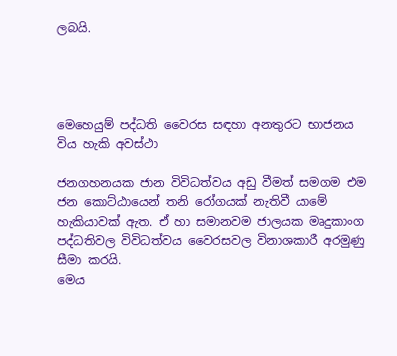ලබයි.




මෙහෙයුම් පද්ධති වෛරස සඳහා අනතුරට භාජනය විය හැකි අවස්ථා

ජනගහනයක ජාන විවිධත්වය අඩු වීමත් සමගම එම ජන කොට්ඨායෙන් තනි රෝගයක් නැතිවී යාමේ හැකියාවක් ඇත. ඒ හා සමානවම ජාලයක මෘදුකාංග පද්ධතිවල විවිධත්වය වෛරසවල විනාශකාරී අරමුණු සීමා කරයි.
මෙය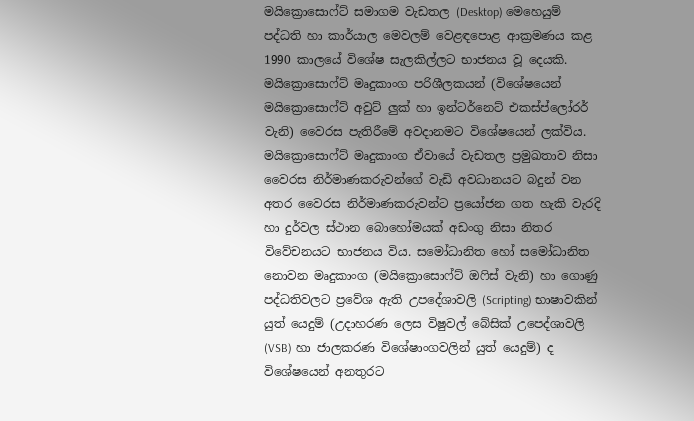මයික්‍රෙ‍ාසොෆ්ට් සමාගම වැඩතල (Desktop) මෙහෙයුම් පද්ධති හා කාර්යාල මෙවලම් වෙළඳපොළ ආක්‍රමණය කළ 1990 කාලයේ විශේෂ සැලකිල්ලට භාජනය වූ දෙයකි. මයික්‍රොසොෆ්ට් මෘදුකාංග පරිශීලකයන් (විශේෂයෙන් මයික්‍රොසොෆ්ට් අවුට් ලුක් හා ඉන්ටර්නෙට් එකස්ප්ලෝරර් වැනි) වෛරස පැතිරීමේ අවදානමට විශේෂයෙන් ලක්විය. මයික්‍රොසොෆ්ට් මෘදුකාංග ‍ඒවායේ වැඩතල ප්‍රමුඛතාව නිසා වෛරස නිර්මාණකරුවන්ගේ වැඩි අවධානයට බදුන් වන අතර වෛරස නිර්මාණකරුවන්ට ප්‍රයෝජන ගත හැකි වැරදි හා දුර්වල ස්ථාන බොහෝමයක් අඩංගු නිසා නිතර විවේචනයට භාජනය විය. සමෝධානිත හෝ සමෝධානිත නොවන මෘදුකාංග (මයික්‍රොසොෆ්ට් ඔෆිස් වැනි) හා ගොණු පද්ධතිවලට ප්‍රවේශ ඇති උපදේශාවලි (Scripting) භාෂාවකින් යුත් යෙදුම් (උදාහරණ ලෙස විෂුවල් බේසික් උප‍ෙද්ශාවලි (VSB) හා ජාලකරණ විශේෂාංගවලින් යුත් යෙදුම්) ද විශේෂයෙන් අනතුරට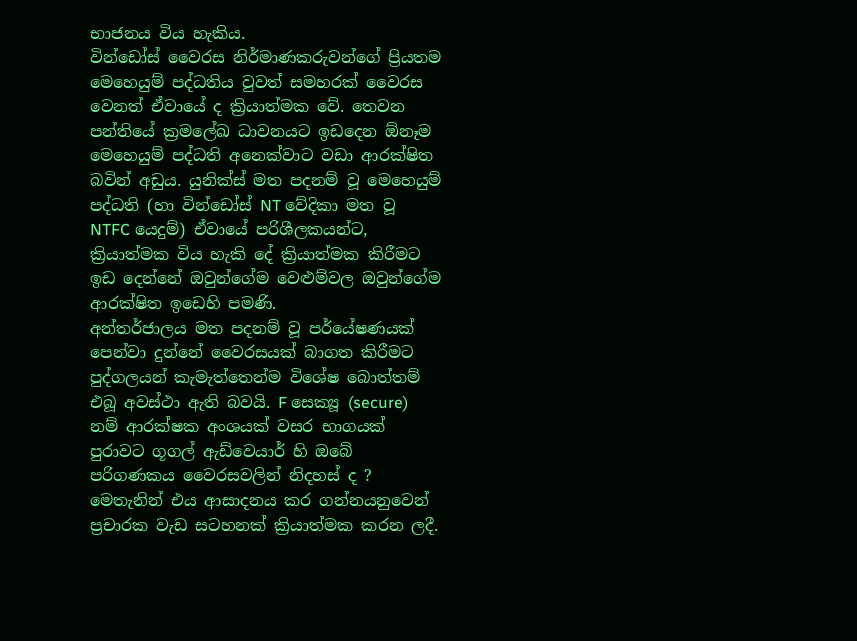භාජනය විය හැකිය.
වින්ඩෝස් වෛරස නිර්මාණකරුවන්ගේ ප්‍රියතම මෙහෙයුම් පද්ධතිය වුවත් සමහරක් වෛරස වෙනත් ඒවායේ ද ක්‍රියාත්මක වේ. තෙවන පන්තියේ ක්‍රමලේඛ ධාවනයට ඉඩදෙන ඕනෑම මෙහෙයුම් පද්ධති අනෙක්වාට වඩා ආරක්ෂිත බවින් අඩුය. යුනික්ස් මත පදනම් වූ මෙහෙයුම් පද්ධති (හා වින්ඩෝස් NT වේදිකා මත වූ NTFC යෙදුම්) ඒවායේ පරිශීලකයන්ට, ක්‍රියාත්මක විය හැකි දේ ක්‍රියාත්මක කිරීමට ඉඩ දෙන්නේ ඔවුන්ගේම වෙළුම්වල ඔවුන්ගේම ආරක්ෂිත ඉඩෙහි පමණි.
අන්තර්ජාලය මත පදනම් වූ පර්යේෂණයක් පෙන්වා දුන්නේ වෛරසයක් බාගත කිරීමට පුද්ගලයන් කැමැත්තෙන්ම විශේෂ බොත්තම් එබූ අවස්ථා ඇති බවයි. F සෙක්‍යූ (secure) නම් ආරක්ෂක අංශයක් වසර භාගයක් පුරාවට ගූගල් ඇඩ්වෙයාර් හි ඔබේ පරිගණකය වෛරසවලින් නිදහස් ද ? මෙතැනින් එය ආසාදනය කර ගන්නයනුවෙන් ප්‍රචාරක වැඩ සටහනක් ක්‍රියාත්මක කරන ලදී.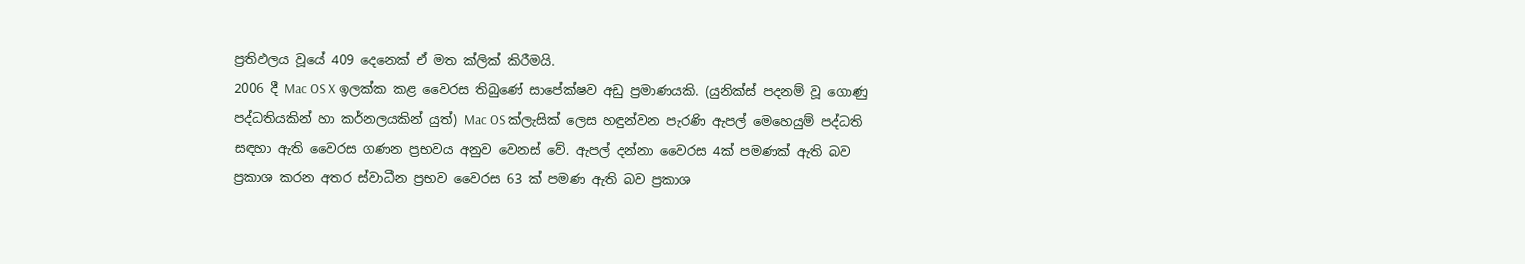ප්‍රතිඵලය වූයේ 409 දෙනෙක් ඒ මත ක්ලික් කිරීමයි.
2006 දී Mac OS X ඉලක්ක කළ වෛරස තිබුණේ සාපේක්ෂව අඩු ප්‍රමාණයකි. (යුනික්ස් පදනම් වූ ගොණු පද්ධතියකින් හා කර්නලයකින් යුත්) Mac OS ක්ලැසික් ලෙස හඳුන්වන පැරණි ඇපල් මෙහෙයුම් පද්ධති සඳහා ඇති වෛරස ගණන ප්‍රභවය අනුව වෙනස් වේ. ඇපල් දන්නා වෛරස 4ක් පමණක් ඇති බව ප්‍රකාශ කරන අතර ස්වාධීන ප්‍රභව වෛරස 63 ක් පමණ ඇති බව ප්‍රකාශ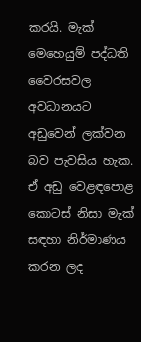කරයි. මැක් මෙහෙයුම් පද්ධති වෛරසවල අවධානයට අඩුවෙන් ලක්වන බව පැවසිය හැක. ඒ අඩු වෙළඳපොළ කොටස් නිසා මැක් සඳහා නිර්මාණය කරන ලද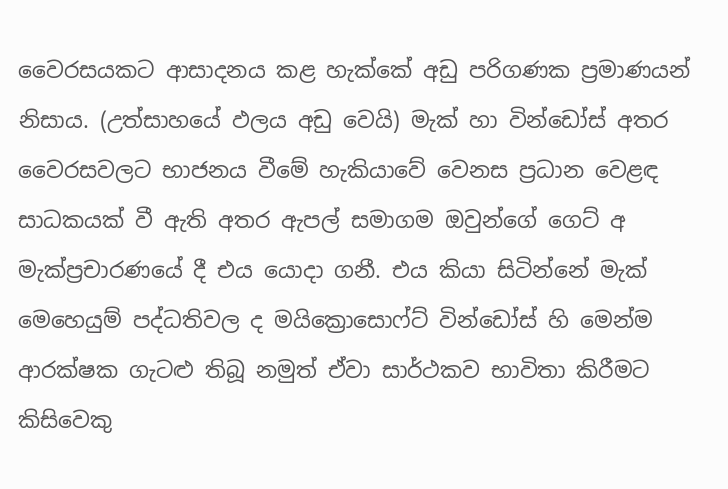වෛරසයකට ආසාදනය කළ හැක්කේ අඩු පරිගණක ප්‍රමාණයන් නිසාය. (උත්සාහයේ ඵලය අඩු වෙයි) මැක් හා වින්ඩෝස් අතර වෛරසවලට භාජනය වීමේ හැකියාවේ වෙනස ප්‍රධාන වෙළඳ සාධකයක් වී ඇති අතර ඇපල් සමාගම ඔවුන්ගේ ගෙට් අ මැක්ප්‍රචාරණයේ දී එය යොදා ගනී. එය කියා සිටින්නේ මැක් මෙහෙයුම් පද්ධතිවල ද මයි‍ක්‍රොසොෆ්ට් වින්ඩෝස් හි මෙන්ම ආරක්ෂක ගැටළු තිබූ නමුත් ඒවා සාර්ථකව භාවිතා කිරීමට කිසිවෙකු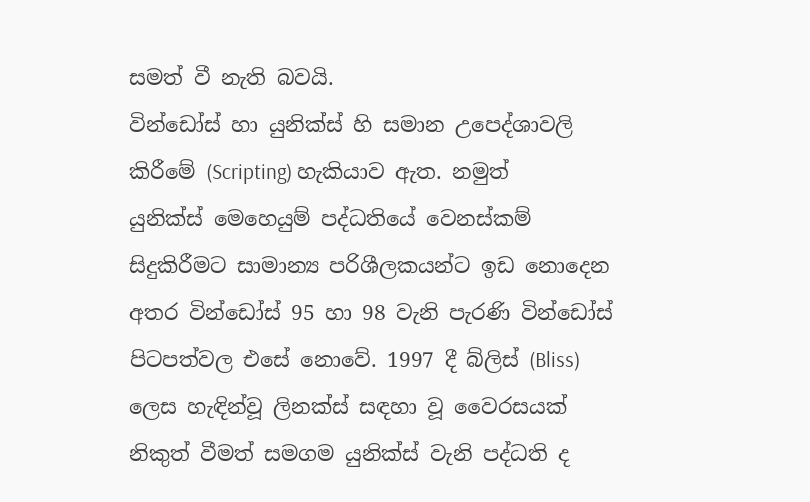සමත් වී නැති බවයි.
වින්ඩෝස් හා යුනික්ස් හි සමාන උප‍ෙද්ශාවලි කිරීමේ (Scripting) හැකියාව ඇත. නමුත් යුනික්ස් ‍මෙහෙයුම් පද්ධතියේ වෙනස්කම් සිදුකිරීමට සාමාන්‍ය පරිශීලකයන්ට ඉඩ නොදෙන අතර වින්ඩෝස් 95 හා 98 වැනි පැරණි වින්ඩෝස් පිටපත්වල එසේ නොවේ. 1997 දී බ්ලිස් (Bliss) ලෙස හැඳින්වූ ලිනක්ස් සඳහා වූ වෛරසයක් නිකුත් වීමත් සමගම යුනික්ස් වැනි පද්ධති ද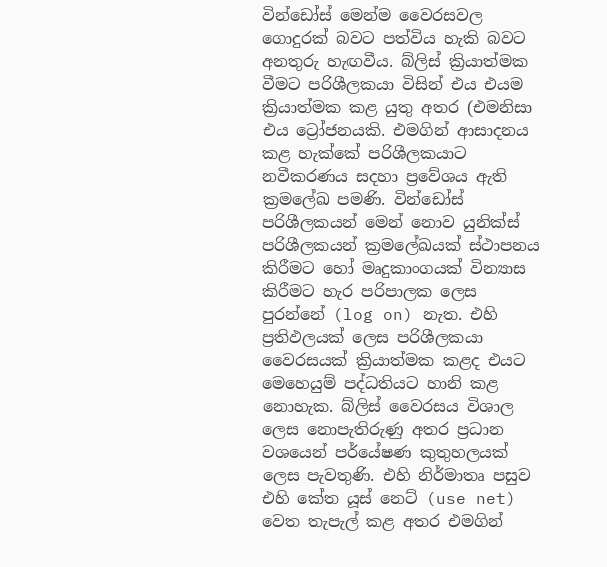වින්ඩෝස් මෙන්ම වෛරසවල ගොදුරක් බවට පත්විය හැකි බවට අනතුරු හැඟවීය. බ්ලිස් ක්‍රියාත්මක වීමට පරිශීලකයා විසින් එය එයම ක්‍රියාත්මක කළ යුතු අතර (එමනිසා එය ට්‍රෝජනයකි. එමගින් ආසාදනය කළ හැක්කේ පරිශීලකයාට නවීකරණය සදහා ප්‍රවේශය ඇති ක්‍රමලේඛ පමණි. වින්ඩෝස් පරිශීලකයන් මෙන් නොව යුනික්ස් පරිශීලකයන් ක්‍රමලේඛයක් ස්ථාපනය කිරීමට හෝ මෘදුකාංගයක් වින්‍යාස කිරීමට හැර පරිපාලක ලෙස පුරන්නේ (log on) නැත. එහි ප්‍රතිඵලයක් ලෙස පරිශීලකයා වෛරසයක් ක්‍රියාත්මක කළද එයට මෙහෙයුම් පද්ධතියට හානි කළ නොහැක. බ්ලිස් වෛරසය විශාල ලෙස නොපැතිරුණු අතර ප්‍රධාන වශයෙන් පර්යේෂණ කුතුහලයක් ලෙස පැවතුණි. එහි නිර්මාතෘ පසුව එහි කේත යූස් නෙට් (use net) වෙත තැපැල් කළ අතර එමගින්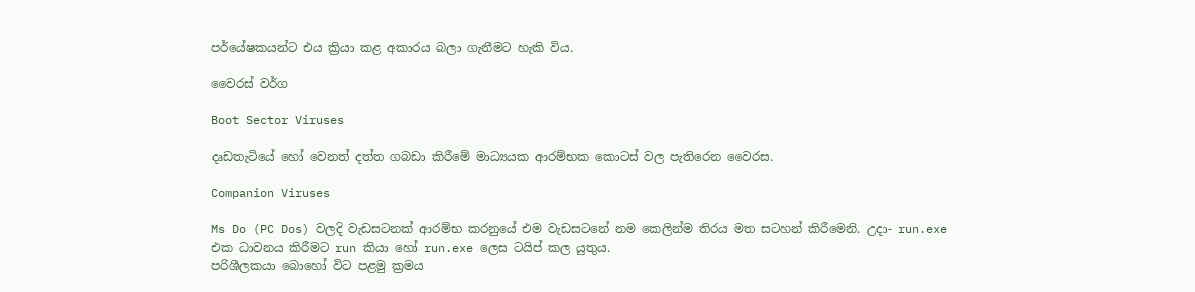පර්යේෂකයන්ට එය ක්‍රියා කළ අකාරය බලා ගැනීමට හැකි විය.

වෛරස් වර්ග

Boot Sector Viruses

දෘඩතැටියේ හෝ වෙනත් දත්ත ගබඩා කිරීමේ මාධ්‍යයක ආරම්භක කොටස් වල පැතිරෙන වෛරස.

Companion Viruses

Ms Do (PC Dos) වලදි වැඩසටනක් ආරම්භ කරනු‍යේ එම වැඩසටනේ නම කෙලින්ම තිරය මත සටහන් කිරීමෙනි. උදා- run.exe එක ධාවනය කිරීමට run කියා හෝ run.exe ලෙස ටයිප් කල යුතුය.
පරිශීලකයා බොහෝ විට පළමු ක්‍රමය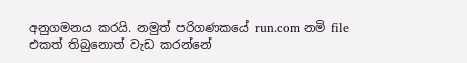අනුගමනය කරයි. නමුත් පරිගණකයේ run.com නමි file එකත් තිබුනොත් වැඩ කරන්නේ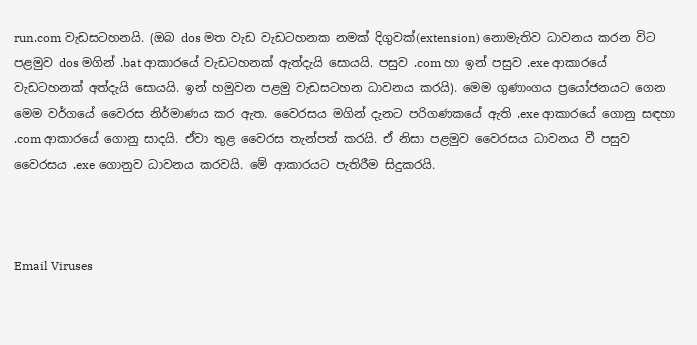run.com වැඩසටහනයි. (ඔබ dos මත වැඩ වැඩටහනක නමක් දිගුවක්(extension) නොමැතිව ධාවනය කරන වි‍ට පළමුව dos මගින් .bat ආකාරයේ වැඩටහනක් ඇත්දැයි සොයයි. පසුව .com හා ඉන් පසුව .exe ආකාරයේ වැඩටහනක් අත්දැයි සොයයි. ඉන් හමුවන පළමු වැඩසටහන ධාවනය කරයි). මෙම ගුණාංගය ප්‍රයෝජනයට ගෙන මෙම වර්ගයේ වෛරස නිර්මාණය කර ඇත. වෛරසය මගින් දැනට පරිගණකයේ ඇති .exe ආකාරයේ ‍ගොනු සඳහා .com ආකාරයේ ‍ගොනු සාදයි. ඒවා තුළ වෛරස තැන්පත් කරයි. ඒ නිසා පළමුව වෛරසය ධාවනය වී පසු‍ව වෛරසය .exe ගොනුව ධාවනය කරවයි. මේ ආකාරයට පැතිරීම සිදුකරයි.



Email Viruses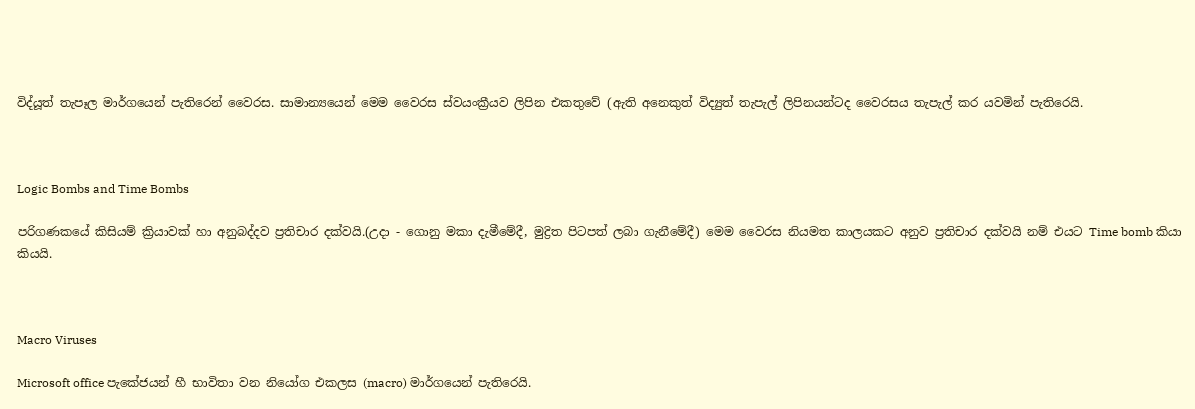විද්යූත් තැපෑල මාර්ග‍යෙන් පැතිරෙන් වෛරස. සාමාන්‍යයෙන් මෙම වෛරස ස්වයංක්‍රීයව ලිපින එකතු‍වේ (ඇති අනෙකුත් විද්‍යුත් තැපැල් ලිපිනයන්ටද වෛරස‍ය තැපැල් කර යවමින් පැතිරෙයි.



Logic Bombs and Time Bombs

පරිගණකයේ කිසියම් ක්‍රියාවක් හා අනුබද්දව ප්‍රතිචාර දක්වයි.(උදා - ගොනු මකා දැමීමේදී, මුද්‍රිත පිටපත් ලබා ගැනීමේදී) මෙම වෛරස නියමත කාලයකට අනුව ප්‍රතිචාර දක්වයි නම් එයට Time bomb කියා කියයි.



Macro Viruses

Microsoft office පැකේජයන් හී භාවිතා වන නි‍‍‍‍යෝග එකලස (macro) මාර්ගයෙන් පැතිරෙයි.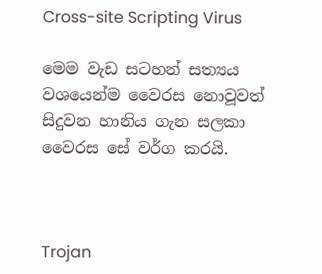Cross-site Scripting Virus

මෙම වැඩ සටහන් සත්‍යය වශයෙන්ම වෛරස නොවූවත් සිදුවන හානිය ගැන සලකා වෛරස සේ වර්ග කරයි.



Trojan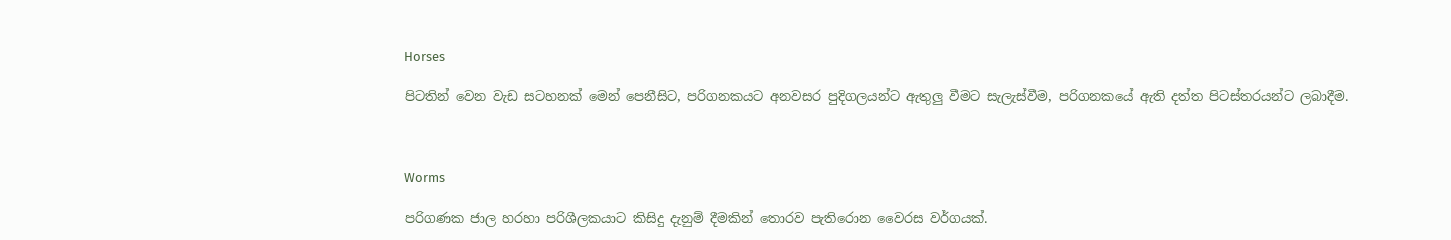Horses

පිටතින් වෙන වැඩ සටහනක් මෙන් පෙනීසිට, පරිගනකයට අනවසර පුදිගලයන්ට ඇතුලු වීමට සැලැස්වීම, පරිගනකයේ ඇති දත්ත පිටස්තරයන්ට ලබාදීම.



Worms

පරිගණක ජාල හරහා පරිශීලකයාට කිසිදු දැනුම් දීමකින් තොරව පැතිරොන වෛරස වර්ගයක්.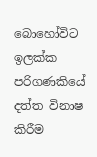බොහෝවිට ඉලක්ක පරිගණකියේ දත්ත විනාෂ කිරීම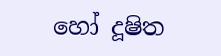හෝ දූෂිත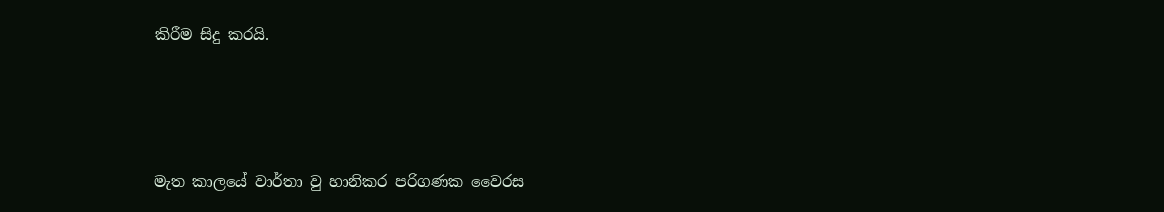කිරීම සිදු කරයි.






මැත කාලයේ වාර්තා වු හානිකර පරිගණක වෛරස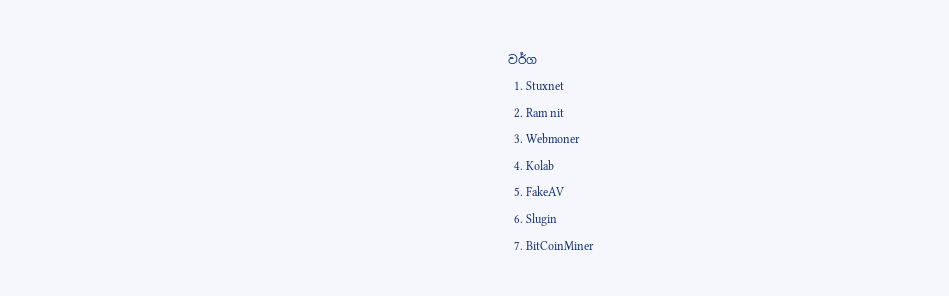වර්ග
  1. Stuxnet
  2. Ram nit
  3. Webmoner
  4. Kolab
  5. FakeAV
  6. Slugin
  7. BitCoinMiner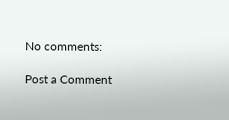No comments:

Post a Comment